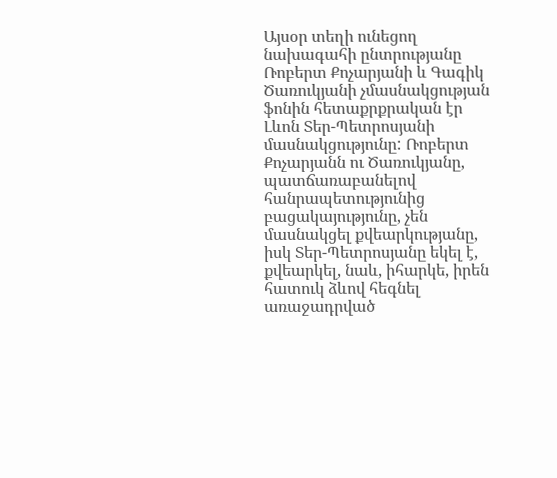Այսօր տեղի ունեցող նախագահի ընտրությանը Ռոբերտ Քոչարյանի և Գագիկ Ծառուկյանի չմասնակցության ֆոնին հետաքրքրական էր Լևոն Տեր-Պետրոսյանի մասնակցությունը: Ռոբերտ Քոչարյանն ու Ծառուկյանը, պատճառաբանելով հանրապետությունից բացակայությունը, չեն մասնակցել քվեարկությանը, իսկ Տեր-Պետրոսյանը եկել է, քվեարկել, նաև, իհարկե, իրեն հատուկ ձևով հեգնել առաջադրված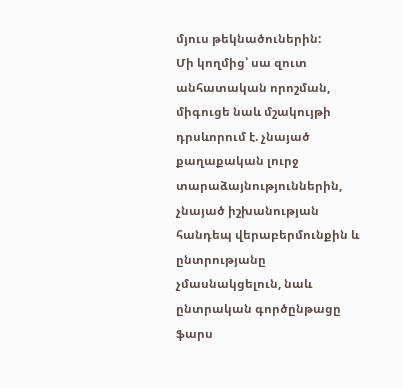մյուս թեկնածուներին:
Մի կողմից՝ սա զուտ անհատական որոշման, միգուցե նաև մշակույթի դրսևորում է. չնայած քաղաքական լուրջ տարաձայնություններին, չնայած իշխանության հանդեպ վերաբերմունքին և ընտրությանը չմասնակցելուն, նաև ընտրական գործընթացը ֆարս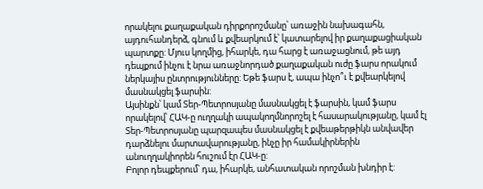որակելու քաղաքական դիրքորոշմանը՝ առաջին նախագահն, այդուհանդերձ, գնում և քվեարկում է՝ կատարելով իր քաղաքացիական պարտքը: Մյուս կողմից, իհարկե, դա հարց է առաջացնում, թե այդ դեպքում ինչու է նրա առաջնորդած քաղաքական ուժը ֆարս որակում ներկայիս ընտրությունները: Եթե ֆարս է, ապա ինչո՞ւ է քվեարկելով մասնակցել ֆարսին:
Այսինքն՝ կամ Տեր-Պետրոսյանը մասնակցել է ֆարսին, կամ ֆարս որակելով՝ ՀԱԿ-ը ուղղակի ապակողմնորոշել է հասարակությանը, կամ էլ Տեր-Պետրոսյանը պարզապես մասնակցել է քվեաթերթիկն անվավեր դարձնելու մարտավարությանը, ինչը իր համակիրներին անուղղակիորեն հուշում էր ՀԱԿ-ը:
Բոլոր դեպքերում՝ դա, իհարկե, անհատական որոշման խնդիր է: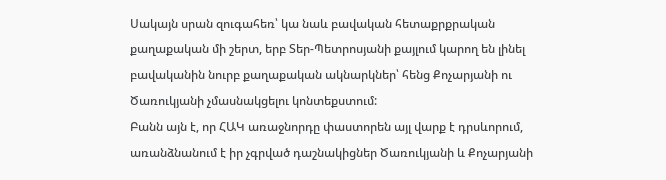Սակայն սրան զուգահեռ՝ կա նաև բավական հետաքրքրական քաղաքական մի շերտ, երբ Տեր-Պետրոսյանի քայլում կարող են լինել բավականին նուրբ քաղաքական ակնարկներ՝ հենց Քոչարյանի ու Ծառուկյանի չմասնակցելու կոնտեքստում:
Բանն այն է, որ ՀԱԿ առաջնորդը փաստորեն այլ վարք է դրսևորում, առանձնանում է իր չգրված դաշնակիցներ Ծառուկյանի և Քոչարյանի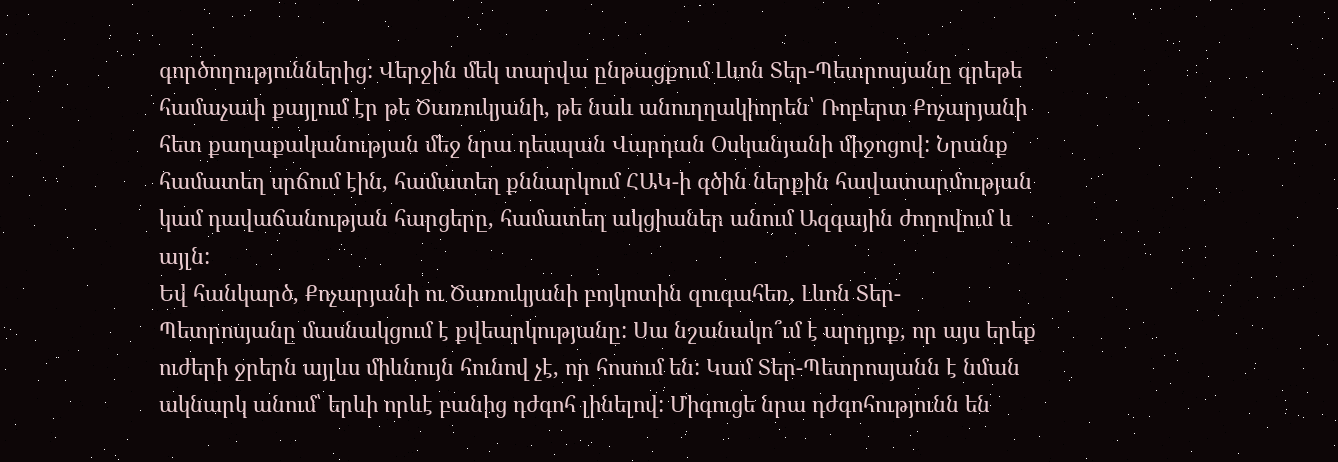գործողություններից: Վերջին մեկ տարվա ընթացքում Լևոն Տեր-Պետրոսյանը գրեթե համաչափ քայլում էր թե Ծառուկյանի, թե նաև անուղղակիորեն՝ Ռոբերտ Քոչարյանի հետ քաղաքականության մեջ նրա դեսպան Վարդան Օսկանյանի միջոցով: Նրանք համատեղ սրճում էին, համատեղ քննարկում ՀԱԿ-ի գծին ներքին հավատարմության կամ դավաճանության հարցերը, համատեղ ակցիաներ անում Ազգային ժողովում և այլն:
Եվ հանկարծ, Քոչարյանի ու Ծառուկյանի բոյկոտին զուգահեռ, Լևոն Տեր-Պետրոսյանը մասնակցում է քվեարկությանը: Սա նշանակո՞ւմ է արդյոք, որ այս երեք ուժերի ջրերն այլևս միևնույն հունով չէ, որ հոսում են: Կամ Տեր-Պետրոսյանն է նման ակնարկ անում՝ երևի որևէ բանից դժգոհ լինելով: Միգուցե նրա դժգոհությունն են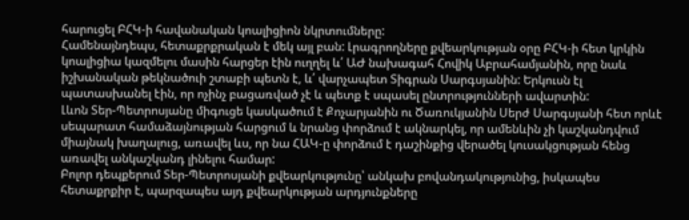հարուցել ԲՀԿ-ի հավանական կոալիցիոն նկրտումները:
Համենայնդեպս, հետաքրքրական է մեկ այլ բան: Լրագրողները քվեարկության օրը ԲՀԿ-ի հետ կրկին կոալիցիա կազմելու մասին հարցեր էին ուղղել և՛ ԱԺ նախագահ Հովիկ Աբրահամյանին, որը նաև իշխանական թեկնածուի շտաբի պետն է, և՛ վարչապետ Տիգրան Սարգսյանին: Երկուսն էլ պատասխանել էին, որ ոչինչ բացառված չէ և պետք է սպասել ընտրությունների ավարտին:
Լևոն Տեր-Պետրոսյանը միգուցե կասկածում է Քոչարյանին ու Ծառուկյանին Սերժ Սարգսյանի հետ որևէ սեպարատ համաձայնության հարցում և նրանց փորձում է ակնարկել, որ ամենևին չի կաշկանդվում միայնակ խաղալուց, առավել ևս, որ նա ՀԱԿ-ը փորձում է դաշինքից վերածել կուսակցության հենց առավել անկաշկանդ լինելու համար:
Բոլոր դեպքերում Տեր-Պետրոսյանի քվեարկությունը՝ անկախ բովանդակությունից, իսկապես հետաքրքիր է, պարզապես այդ քվեարկության արդյունքները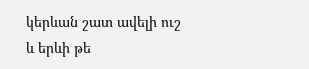կերևան շատ ավելի ուշ և երևի թե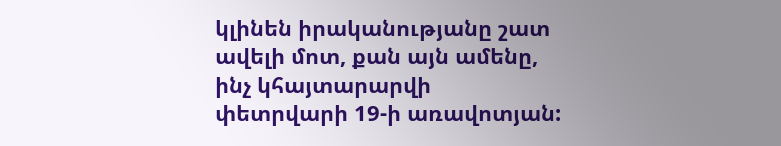կլինեն իրականությանը շատ ավելի մոտ, քան այն ամենը, ինչ կհայտարարվի փետրվարի 19-ի առավոտյան: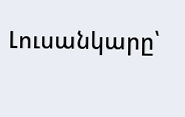Լուսանկարը՝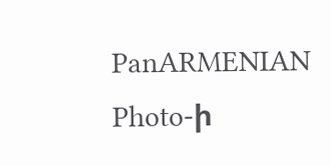PanARMENIAN Photo-ի